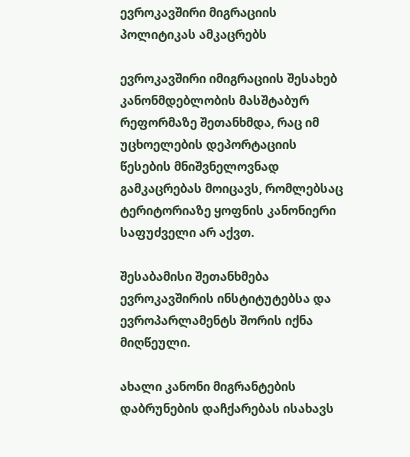ევროკავშირი მიგრაციის პოლიტიკას ამკაცრებს

ევროკავშირი იმიგრაციის შესახებ კანონმდებლობის მასშტაბურ რეფორმაზე შეთანხმდა, რაც იმ უცხოელების დეპორტაციის წესების მნიშვნელოვნად გამკაცრებას მოიცავს, რომლებსაც ტერიტორიაზე ყოფნის კანონიერი საფუძველი არ აქვთ.

შესაბამისი შეთანხმება ევროკავშირის ინსტიტუტებსა და ევროპარლამენტს შორის იქნა მიღწეული.

ახალი კანონი მიგრანტების დაბრუნების დაჩქარებას ისახავს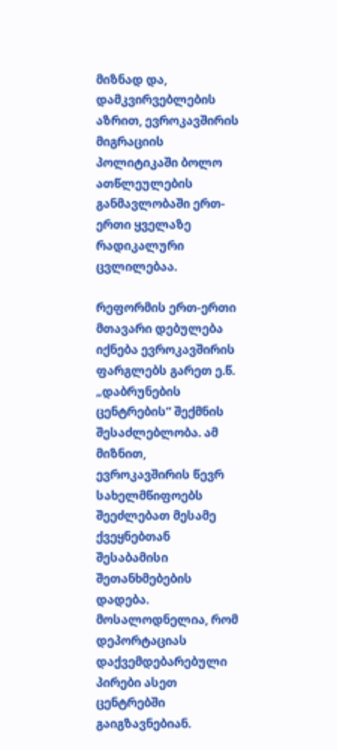მიზნად და, დამკვირვებლების აზრით, ევროკავშირის მიგრაციის პოლიტიკაში ბოლო ათწლეულების განმავლობაში ერთ-ერთი ყველაზე რადიკალური ცვლილებაა.

რეფორმის ერთ-ერთი მთავარი დებულება იქნება ევროკავშირის ფარგლებს გარეთ ე.წ. „დაბრუნების ცენტრების“ შექმნის შესაძლებლობა. ამ მიზნით, ევროკავშირის წევრ სახელმწიფოებს შეეძლებათ მესამე ქვეყნებთან შესაბამისი შეთანხმებების დადება. მოსალოდნელია, რომ დეპორტაციას დაქვემდებარებული პირები ასეთ ცენტრებში გაიგზავნებიან.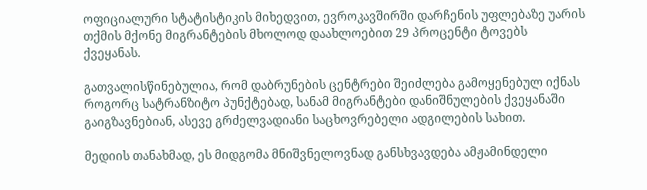ოფიციალური სტატისტიკის მიხედვით, ევროკავშირში დარჩენის უფლებაზე უარის თქმის მქონე მიგრანტების მხოლოდ დაახლოებით 29 პროცენტი ტოვებს ქვეყანას.

გათვალისწინებულია, რომ დაბრუნების ცენტრები შეიძლება გამოყენებულ იქნას როგორც სატრანზიტო პუნქტებად, სანამ მიგრანტები დანიშნულების ქვეყანაში გაიგზავნებიან, ასევე გრძელვადიანი საცხოვრებელი ადგილების სახით.

მედიის თანახმად, ეს მიდგომა მნიშვნელოვნად განსხვავდება ამჟამინდელი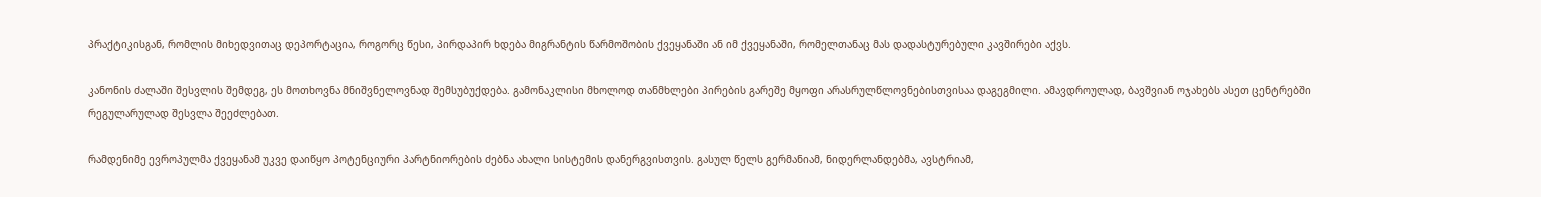პრაქტიკისგან, რომლის მიხედვითაც დეპორტაცია, როგორც წესი, პირდაპირ ხდება მიგრანტის წარმოშობის ქვეყანაში ან იმ ქვეყანაში, რომელთანაც მას დადასტურებული კავშირები აქვს.

კანონის ძალაში შესვლის შემდეგ, ეს მოთხოვნა მნიშვნელოვნად შემსუბუქდება. გამონაკლისი მხოლოდ თანმხლები პირების გარეშე მყოფი არასრულწლოვნებისთვისაა დაგეგმილი. ამავდროულად, ბავშვიან ოჯახებს ასეთ ცენტრებში რეგულარულად შესვლა შეეძლებათ.

რამდენიმე ევროპულმა ქვეყანამ უკვე დაიწყო პოტენციური პარტნიორების ძებნა ახალი სისტემის დანერგვისთვის. გასულ წელს გერმანიამ, ნიდერლანდებმა, ავსტრიამ,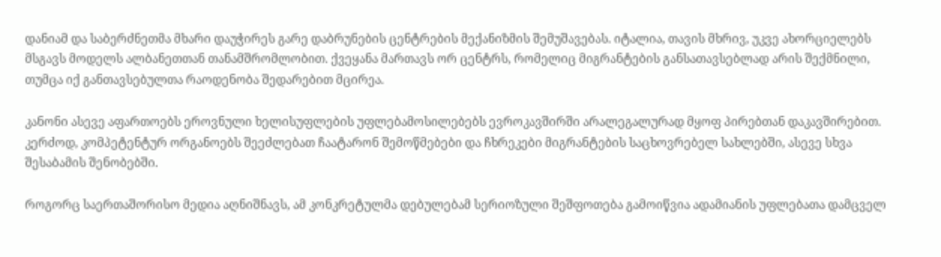დანიამ და საბერძნეთმა მხარი დაუჭირეს გარე დაბრუნების ცენტრების მექანიზმის შემუშავებას. იტალია, თავის მხრივ, უკვე ახორციელებს მსგავს მოდელს ალბანეთთან თანამშრომლობით. ქვეყანა მართავს ორ ცენტრს, რომელიც მიგრანტების განსათავსებლად არის შექმნილი, თუმცა იქ განთავსებულთა რაოდენობა შედარებით მცირეა.

კანონი ასევე აფართოებს ეროვნული ხელისუფლების უფლებამოსილებებს ევროკავშირში არალეგალურად მყოფ პირებთან დაკავშირებით. კერძოდ, კომპეტენტურ ორგანოებს შეეძლებათ ჩაატარონ შემოწმებები და ჩხრეკები მიგრანტების საცხოვრებელ სახლებში, ასევე სხვა შესაბამის შენობებში.

როგორც საერთაშორისო მედია აღნიშნავს, ამ კონკრეტულმა დებულებამ სერიოზული შეშფოთება გამოიწვია ადამიანის უფლებათა დამცველ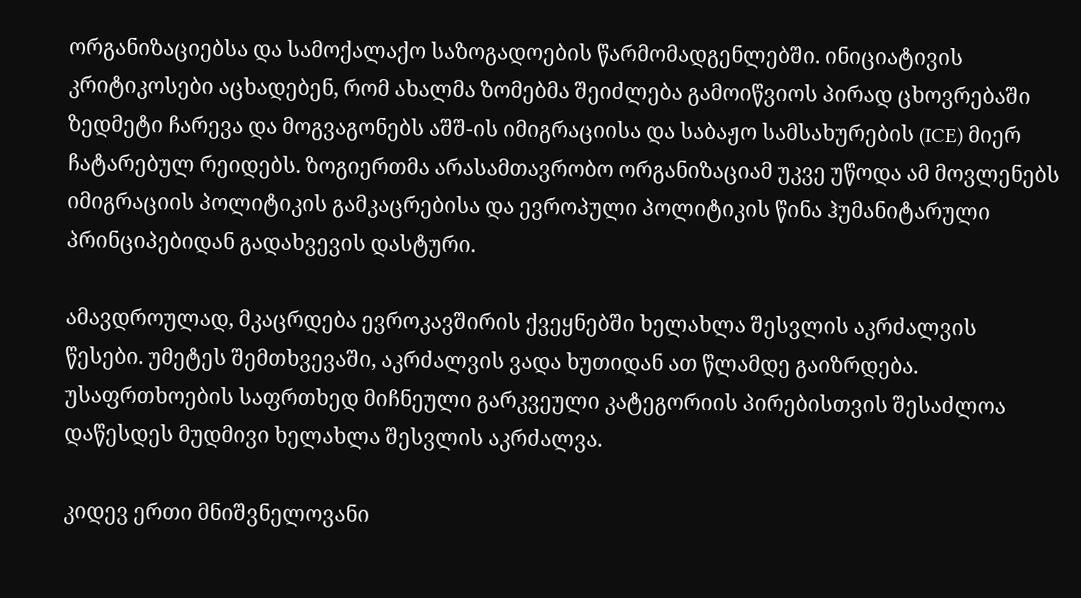ორგანიზაციებსა და სამოქალაქო საზოგადოების წარმომადგენლებში. ინიციატივის კრიტიკოსები აცხადებენ, რომ ახალმა ზომებმა შეიძლება გამოიწვიოს პირად ცხოვრებაში ზედმეტი ჩარევა და მოგვაგონებს აშშ-ის იმიგრაციისა და საბაჟო სამსახურების (ICE) მიერ ჩატარებულ რეიდებს. ზოგიერთმა არასამთავრობო ორგანიზაციამ უკვე უწოდა ამ მოვლენებს იმიგრაციის პოლიტიკის გამკაცრებისა და ევროპული პოლიტიკის წინა ჰუმანიტარული პრინციპებიდან გადახვევის დასტური.

ამავდროულად, მკაცრდება ევროკავშირის ქვეყნებში ხელახლა შესვლის აკრძალვის წესები. უმეტეს შემთხვევაში, აკრძალვის ვადა ხუთიდან ათ წლამდე გაიზრდება. უსაფრთხოების საფრთხედ მიჩნეული გარკვეული კატეგორიის პირებისთვის შესაძლოა დაწესდეს მუდმივი ხელახლა შესვლის აკრძალვა.

კიდევ ერთი მნიშვნელოვანი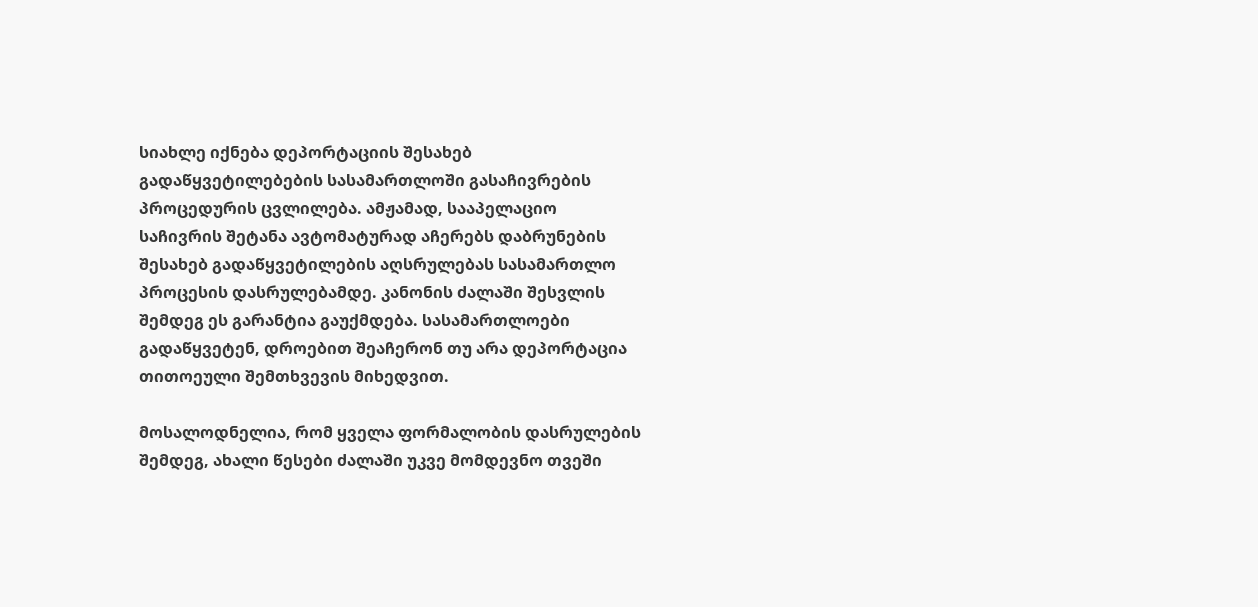სიახლე იქნება დეპორტაციის შესახებ გადაწყვეტილებების სასამართლოში გასაჩივრების პროცედურის ცვლილება. ამჟამად, სააპელაციო საჩივრის შეტანა ავტომატურად აჩერებს დაბრუნების შესახებ გადაწყვეტილების აღსრულებას სასამართლო პროცესის დასრულებამდე. კანონის ძალაში შესვლის შემდეგ ეს გარანტია გაუქმდება. სასამართლოები გადაწყვეტენ, დროებით შეაჩერონ თუ არა დეპორტაცია თითოეული შემთხვევის მიხედვით.

მოსალოდნელია, რომ ყველა ფორმალობის დასრულების შემდეგ, ახალი წესები ძალაში უკვე მომდევნო თვეში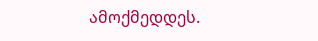ამოქმედდეს.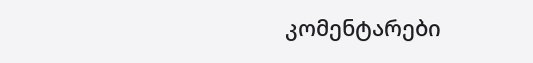კომენტარები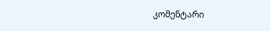კომენტარი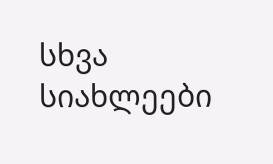სხვა სიახლეები